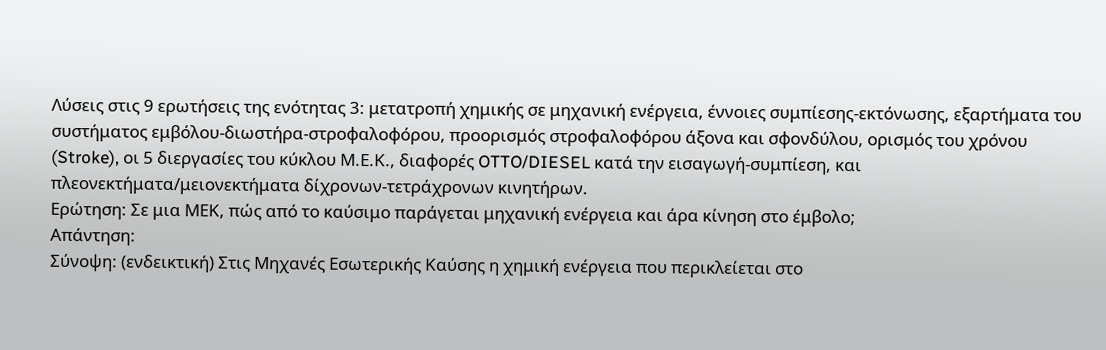Λύσεις στις 9 ερωτήσεις της ενότητας 3: μετατροπή χημικής σε μηχανική ενέργεια, έννοιες συμπίεσης-εκτόνωσης, εξαρτήματα του συστήματος εμβόλου-διωστήρα-στροφαλοφόρου, προορισμός στροφαλοφόρου άξονα και σφονδύλου, ορισμός του χρόνου (Stroke), οι 5 διεργασίες του κύκλου Μ.Ε.Κ., διαφορές OTTO/DIESEL κατά την εισαγωγή-συμπίεση, και πλεονεκτήματα/μειονεκτήματα δίχρονων-τετράχρονων κινητήρων.
Ερώτηση: Σε μια ΜΕΚ, πώς από το καύσιμο παράγεται μηχανική ενέργεια και άρα κίνηση στο έμβολο;
Απάντηση:
Σύνοψη: (ενδεικτική) Στις Μηχανές Εσωτερικής Καύσης η χημική ενέργεια που περικλείεται στο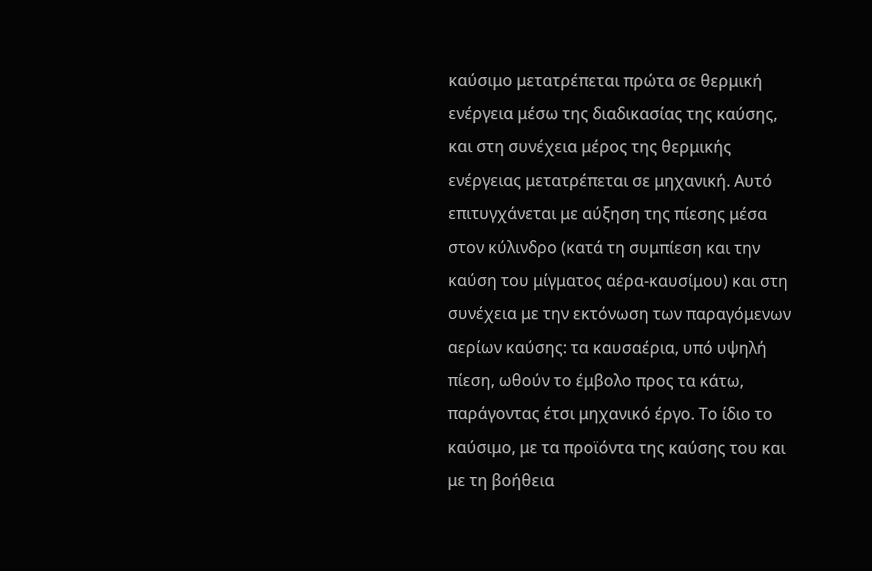καύσιμο μετατρέπεται πρώτα σε θερμική ενέργεια μέσω της διαδικασίας της καύσης, και στη συνέχεια μέρος της θερμικής ενέργειας μετατρέπεται σε μηχανική. Αυτό επιτυγχάνεται με αύξηση της πίεσης μέσα στον κύλινδρο (κατά τη συμπίεση και την καύση του μίγματος αέρα-καυσίμου) και στη συνέχεια με την εκτόνωση των παραγόμενων αερίων καύσης: τα καυσαέρια, υπό υψηλή πίεση, ωθούν το έμβολο προς τα κάτω, παράγοντας έτσι μηχανικό έργο. Το ίδιο το καύσιμο, με τα προϊόντα της καύσης του και με τη βοήθεια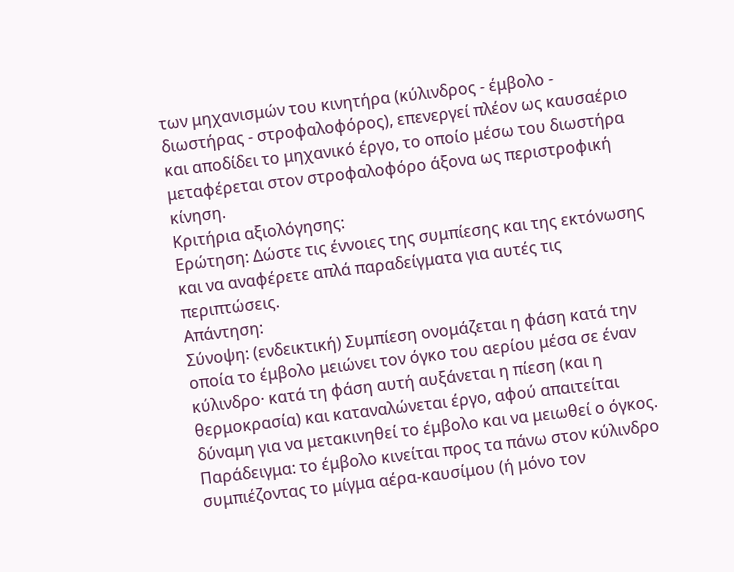των μηχανισμών του κινητήρα (κύλινδρος - έμβολο - διωστήρας - στροφαλοφόρος), επενεργεί πλέον ως καυσαέριο και αποδίδει το μηχανικό έργο, το οποίο μέσω του διωστήρα μεταφέρεται στον στροφαλοφόρο άξονα ως περιστροφική κίνηση.
Κριτήρια αξιολόγησης:
Ερώτηση: Δώστε τις έννοιες της συμπίεσης και της εκτόνωσης και να αναφέρετε απλά παραδείγματα για αυτές τις περιπτώσεις.
Απάντηση:
Σύνοψη: (ενδεικτική) Συμπίεση ονομάζεται η φάση κατά την οποία το έμβολο μειώνει τον όγκο του αερίου μέσα σε έναν κύλινδρο· κατά τη φάση αυτή αυξάνεται η πίεση (και η θερμοκρασία) και καταναλώνεται έργο, αφού απαιτείται δύναμη για να μετακινηθεί το έμβολο και να μειωθεί ο όγκος. Παράδειγμα: το έμβολο κινείται προς τα πάνω στον κύλινδρο συμπιέζοντας το μίγμα αέρα-καυσίμου (ή μόνο τον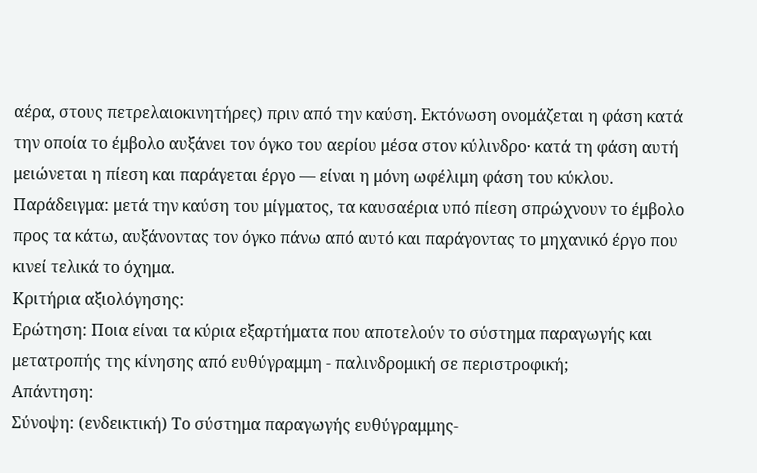αέρα, στους πετρελαιοκινητήρες) πριν από την καύση. Εκτόνωση ονομάζεται η φάση κατά την οποία το έμβολο αυξάνει τον όγκο του αερίου μέσα στον κύλινδρο· κατά τη φάση αυτή μειώνεται η πίεση και παράγεται έργο — είναι η μόνη ωφέλιμη φάση του κύκλου. Παράδειγμα: μετά την καύση του μίγματος, τα καυσαέρια υπό πίεση σπρώχνουν το έμβολο προς τα κάτω, αυξάνοντας τον όγκο πάνω από αυτό και παράγοντας το μηχανικό έργο που κινεί τελικά το όχημα.
Κριτήρια αξιολόγησης:
Ερώτηση: Ποια είναι τα κύρια εξαρτήματα που αποτελούν το σύστημα παραγωγής και μετατροπής της κίνησης από ευθύγραμμη - παλινδρομική σε περιστροφική;
Απάντηση:
Σύνοψη: (ενδεικτική) Το σύστημα παραγωγής ευθύγραμμης-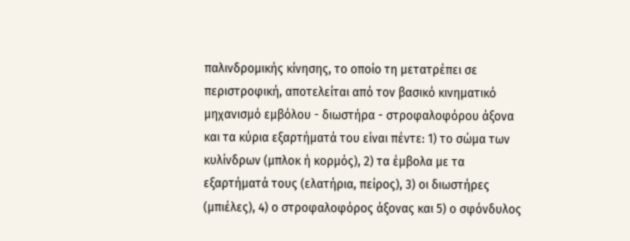παλινδρομικής κίνησης, το οποίο τη μετατρέπει σε περιστροφική, αποτελείται από τον βασικό κινηματικό μηχανισμό εμβόλου - διωστήρα - στροφαλοφόρου άξονα και τα κύρια εξαρτήματά του είναι πέντε: 1) το σώμα των κυλίνδρων (μπλοκ ή κορμός), 2) τα έμβολα με τα εξαρτήματά τους (ελατήρια, πείρος), 3) οι διωστήρες (μπιέλες), 4) ο στροφαλοφόρος άξονας και 5) ο σφόνδυλος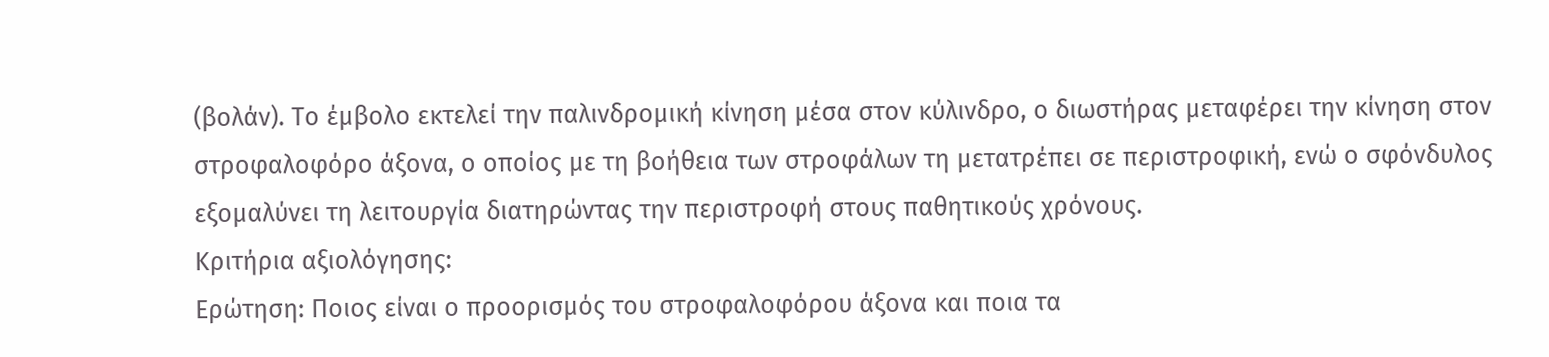(βολάν). Το έμβολο εκτελεί την παλινδρομική κίνηση μέσα στον κύλινδρο, ο διωστήρας μεταφέρει την κίνηση στον στροφαλοφόρο άξονα, ο οποίος με τη βοήθεια των στροφάλων τη μετατρέπει σε περιστροφική, ενώ ο σφόνδυλος εξομαλύνει τη λειτουργία διατηρώντας την περιστροφή στους παθητικούς χρόνους.
Κριτήρια αξιολόγησης:
Ερώτηση: Ποιος είναι ο προορισμός του στροφαλοφόρου άξονα και ποια τα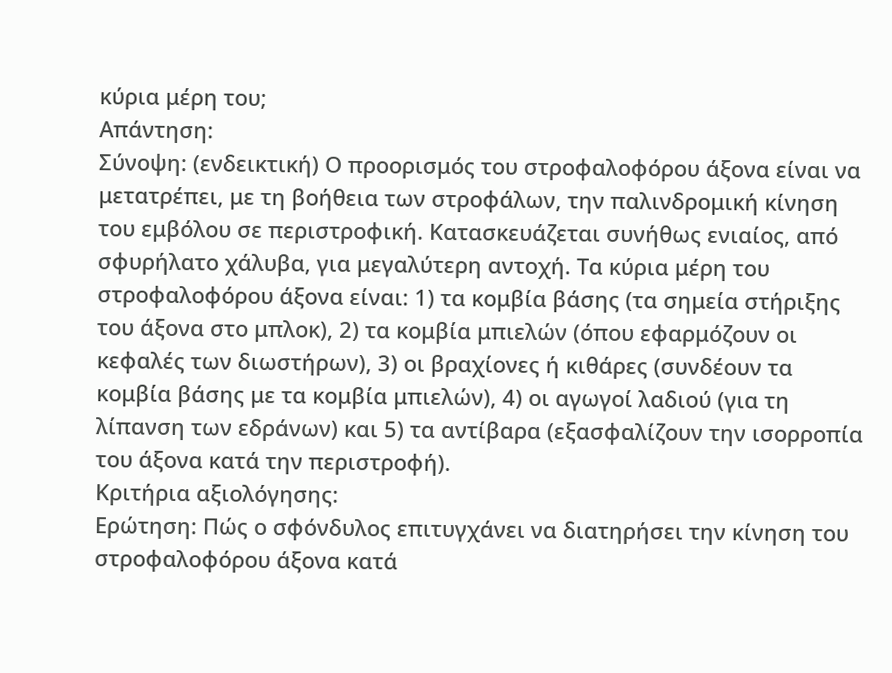κύρια μέρη του;
Απάντηση:
Σύνοψη: (ενδεικτική) Ο προορισμός του στροφαλοφόρου άξονα είναι να μετατρέπει, με τη βοήθεια των στροφάλων, την παλινδρομική κίνηση του εμβόλου σε περιστροφική. Κατασκευάζεται συνήθως ενιαίος, από σφυρήλατο χάλυβα, για μεγαλύτερη αντοχή. Τα κύρια μέρη του στροφαλοφόρου άξονα είναι: 1) τα κομβία βάσης (τα σημεία στήριξης του άξονα στο μπλοκ), 2) τα κομβία μπιελών (όπου εφαρμόζουν οι κεφαλές των διωστήρων), 3) οι βραχίονες ή κιθάρες (συνδέουν τα κομβία βάσης με τα κομβία μπιελών), 4) οι αγωγοί λαδιού (για τη λίπανση των εδράνων) και 5) τα αντίβαρα (εξασφαλίζουν την ισορροπία του άξονα κατά την περιστροφή).
Κριτήρια αξιολόγησης:
Ερώτηση: Πώς ο σφόνδυλος επιτυγχάνει να διατηρήσει την κίνηση του στροφαλοφόρου άξονα κατά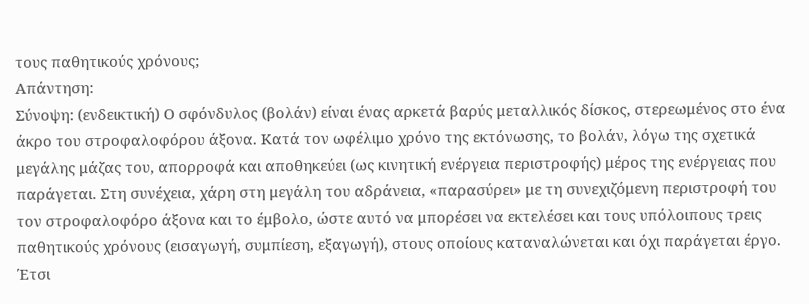τους παθητικούς χρόνους;
Απάντηση:
Σύνοψη: (ενδεικτική) Ο σφόνδυλος (βολάν) είναι ένας αρκετά βαρύς μεταλλικός δίσκος, στερεωμένος στο ένα άκρο του στροφαλοφόρου άξονα. Κατά τον ωφέλιμο χρόνο της εκτόνωσης, το βολάν, λόγω της σχετικά μεγάλης μάζας του, απορροφά και αποθηκεύει (ως κινητική ενέργεια περιστροφής) μέρος της ενέργειας που παράγεται. Στη συνέχεια, χάρη στη μεγάλη του αδράνεια, «παρασύρει» με τη συνεχιζόμενη περιστροφή του τον στροφαλοφόρο άξονα και το έμβολο, ώστε αυτό να μπορέσει να εκτελέσει και τους υπόλοιπους τρεις παθητικούς χρόνους (εισαγωγή, συμπίεση, εξαγωγή), στους οποίους καταναλώνεται και όχι παράγεται έργο. Έτσι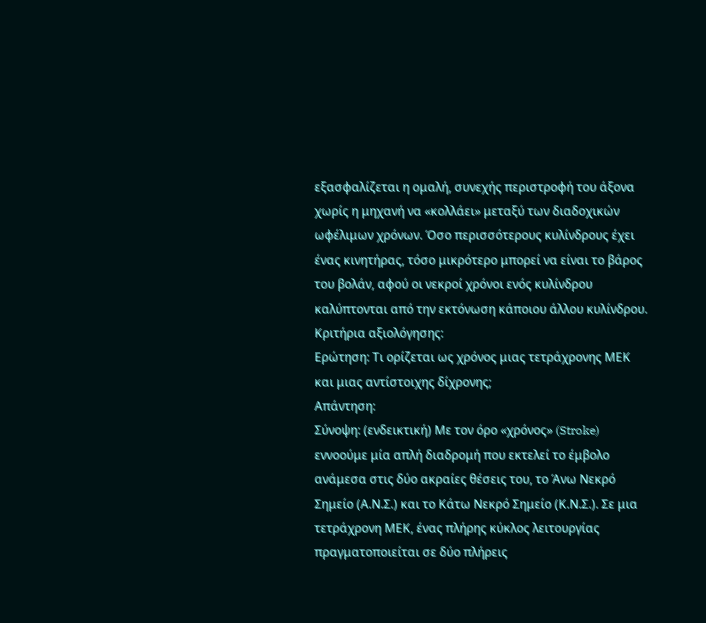εξασφαλίζεται η ομαλή, συνεχής περιστροφή του άξονα χωρίς η μηχανή να «κολλάει» μεταξύ των διαδοχικών ωφέλιμων χρόνων. Όσο περισσότερους κυλίνδρους έχει ένας κινητήρας, τόσο μικρότερο μπορεί να είναι το βάρος του βολάν, αφού οι νεκροί χρόνοι ενός κυλίνδρου καλύπτονται από την εκτόνωση κάποιου άλλου κυλίνδρου.
Κριτήρια αξιολόγησης:
Ερώτηση: Τι ορίζεται ως χρόνος μιας τετράχρονης ΜΕΚ και μιας αντίστοιχης δίχρονης;
Απάντηση:
Σύνοψη: (ενδεικτική) Με τον όρο «χρόνος» (Stroke) εννοούμε μία απλή διαδρομή που εκτελεί το έμβολο ανάμεσα στις δύο ακραίες θέσεις του, το Άνω Νεκρό Σημείο (Α.Ν.Σ.) και το Κάτω Νεκρό Σημείο (Κ.Ν.Σ.). Σε μια τετράχρονη ΜΕΚ, ένας πλήρης κύκλος λειτουργίας πραγματοποιείται σε δύο πλήρεις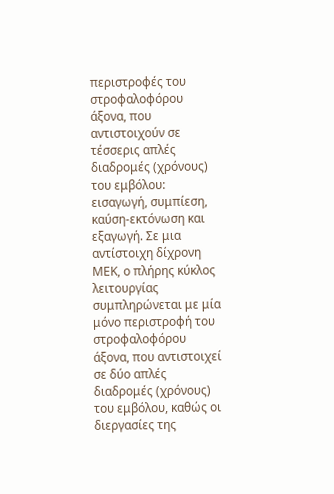περιστροφές του στροφαλοφόρου άξονα, που αντιστοιχούν σε τέσσερις απλές διαδρομές (χρόνους) του εμβόλου: εισαγωγή, συμπίεση, καύση-εκτόνωση και εξαγωγή. Σε μια αντίστοιχη δίχρονη ΜΕΚ, ο πλήρης κύκλος λειτουργίας συμπληρώνεται με μία μόνο περιστροφή του στροφαλοφόρου άξονα, που αντιστοιχεί σε δύο απλές διαδρομές (χρόνους) του εμβόλου, καθώς οι διεργασίες της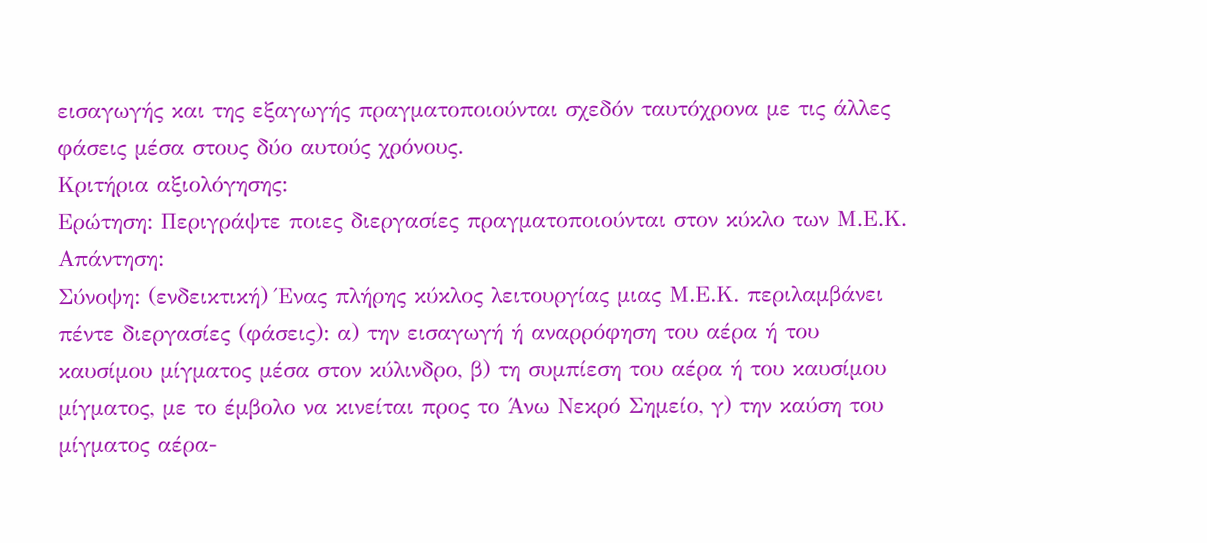εισαγωγής και της εξαγωγής πραγματοποιούνται σχεδόν ταυτόχρονα με τις άλλες φάσεις μέσα στους δύο αυτούς χρόνους.
Κριτήρια αξιολόγησης:
Ερώτηση: Περιγράψτε ποιες διεργασίες πραγματοποιούνται στον κύκλο των Μ.Ε.Κ.
Απάντηση:
Σύνοψη: (ενδεικτική) Ένας πλήρης κύκλος λειτουργίας μιας Μ.Ε.Κ. περιλαμβάνει πέντε διεργασίες (φάσεις): α) την εισαγωγή ή αναρρόφηση του αέρα ή του καυσίμου μίγματος μέσα στον κύλινδρο, β) τη συμπίεση του αέρα ή του καυσίμου μίγματος, με το έμβολο να κινείται προς το Άνω Νεκρό Σημείο, γ) την καύση του μίγματος αέρα-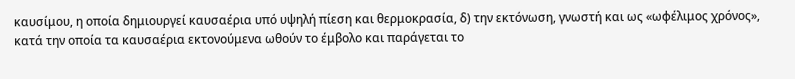καυσίμου, η οποία δημιουργεί καυσαέρια υπό υψηλή πίεση και θερμοκρασία, δ) την εκτόνωση, γνωστή και ως «ωφέλιμος χρόνος», κατά την οποία τα καυσαέρια εκτονούμενα ωθούν το έμβολο και παράγεται το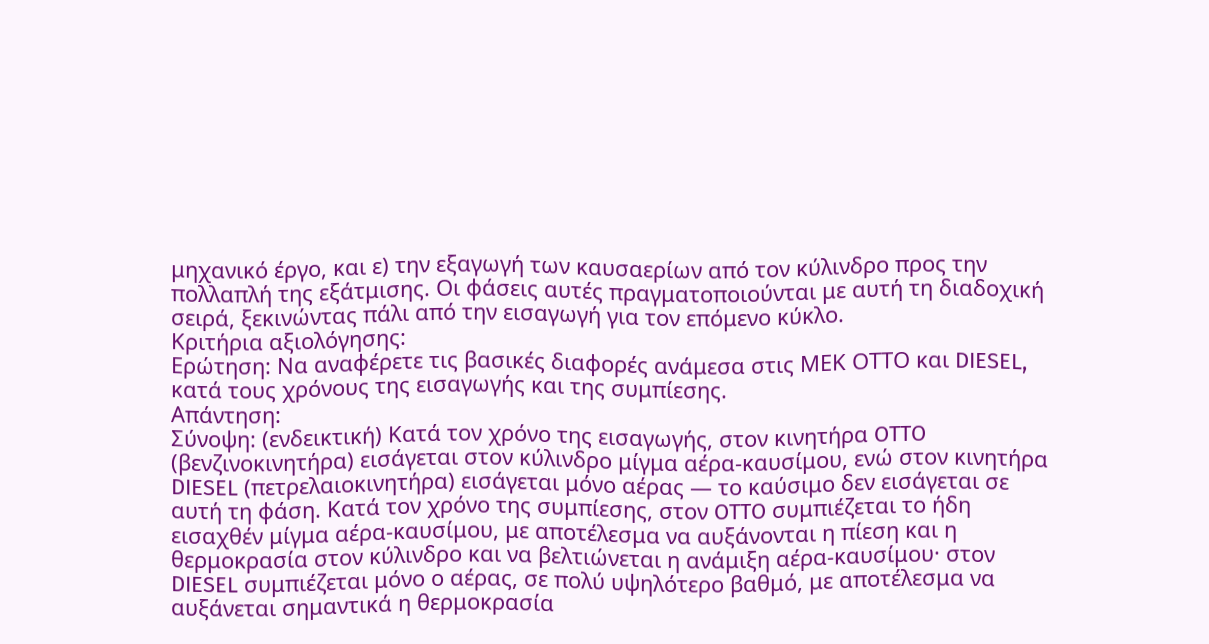μηχανικό έργο, και ε) την εξαγωγή των καυσαερίων από τον κύλινδρο προς την πολλαπλή της εξάτμισης. Οι φάσεις αυτές πραγματοποιούνται με αυτή τη διαδοχική σειρά, ξεκινώντας πάλι από την εισαγωγή για τον επόμενο κύκλο.
Κριτήρια αξιολόγησης:
Ερώτηση: Να αναφέρετε τις βασικές διαφορές ανάμεσα στις ΜΕΚ ΟΤΤΟ και DIESEL, κατά τους χρόνους της εισαγωγής και της συμπίεσης.
Απάντηση:
Σύνοψη: (ενδεικτική) Κατά τον χρόνο της εισαγωγής, στον κινητήρα OTTO (βενζινοκινητήρα) εισάγεται στον κύλινδρο μίγμα αέρα-καυσίμου, ενώ στον κινητήρα DIESEL (πετρελαιοκινητήρα) εισάγεται μόνο αέρας — το καύσιμο δεν εισάγεται σε αυτή τη φάση. Κατά τον χρόνο της συμπίεσης, στον OTTO συμπιέζεται το ήδη εισαχθέν μίγμα αέρα-καυσίμου, με αποτέλεσμα να αυξάνονται η πίεση και η θερμοκρασία στον κύλινδρο και να βελτιώνεται η ανάμιξη αέρα-καυσίμου· στον DIESEL συμπιέζεται μόνο ο αέρας, σε πολύ υψηλότερο βαθμό, με αποτέλεσμα να αυξάνεται σημαντικά η θερμοκρασία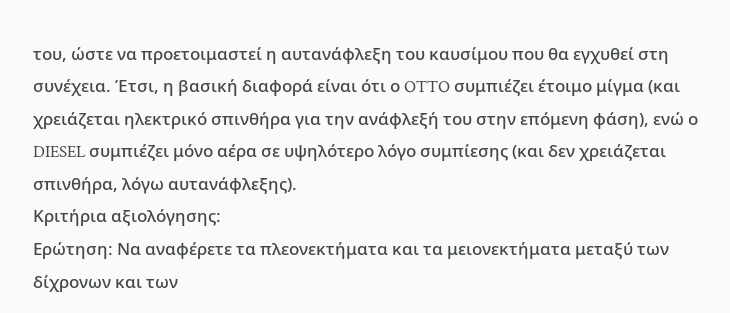του, ώστε να προετοιμαστεί η αυτανάφλεξη του καυσίμου που θα εγχυθεί στη συνέχεια. Έτσι, η βασική διαφορά είναι ότι ο OTTO συμπιέζει έτοιμο μίγμα (και χρειάζεται ηλεκτρικό σπινθήρα για την ανάφλεξή του στην επόμενη φάση), ενώ ο DIESEL συμπιέζει μόνο αέρα σε υψηλότερο λόγο συμπίεσης (και δεν χρειάζεται σπινθήρα, λόγω αυτανάφλεξης).
Κριτήρια αξιολόγησης:
Ερώτηση: Να αναφέρετε τα πλεονεκτήματα και τα μειονεκτήματα μεταξύ των δίχρονων και των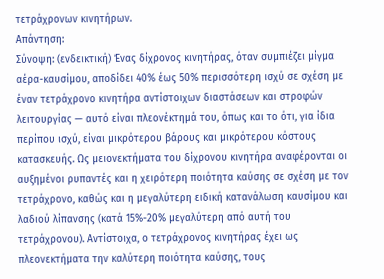τετράχρονων κινητήρων.
Απάντηση:
Σύνοψη: (ενδεικτική) Ένας δίχρονος κινητήρας, όταν συμπιέζει μίγμα αέρα-καυσίμου, αποδίδει 40% έως 50% περισσότερη ισχύ σε σχέση με έναν τετράχρονο κινητήρα αντίστοιχων διαστάσεων και στροφών λειτουργίας — αυτό είναι πλεονέκτημά του, όπως και το ότι, για ίδια περίπου ισχύ, είναι μικρότερου βάρους και μικρότερου κόστους κατασκευής. Ως μειονεκτήματα του δίχρονου κινητήρα αναφέρονται οι αυξημένοι ρυπαντές και η χειρότερη ποιότητα καύσης σε σχέση με τον τετράχρονο, καθώς και η μεγαλύτερη ειδική κατανάλωση καυσίμου και λαδιού λίπανσης (κατά 15%-20% μεγαλύτερη από αυτή του τετράχρονου). Αντίστοιχα, ο τετράχρονος κινητήρας έχει ως πλεονεκτήματα την καλύτερη ποιότητα καύσης, τους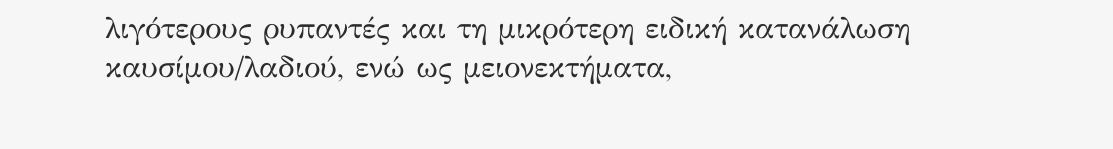λιγότερους ρυπαντές και τη μικρότερη ειδική κατανάλωση καυσίμου/λαδιού, ενώ ως μειονεκτήματα,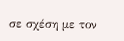σε σχέση με τον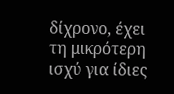δίχρονο, έχει τη μικρότερη ισχύ για ίδιες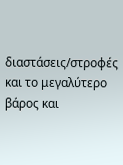διαστάσεις/στροφές και το μεγαλύτερο βάρος και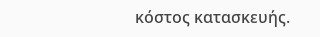κόστος κατασκευής.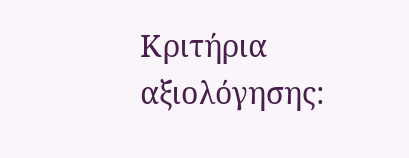Κριτήρια αξιολόγησης: